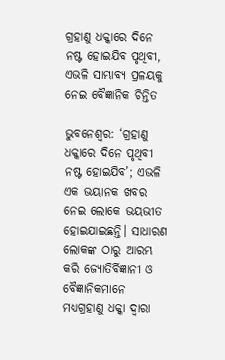ଗ୍ରହାଣୁ ଧକ୍କାରେ ଦିନେ ନଷ୍ଟ ହୋଇଯିବ ପୃଥିବୀ, ଏଭଳି ସାମ୍ଭାବ୍ୟ ପ୍ରଳୟକୁ ନେଇ ବୈଜ୍ଞାନିକ ଚିନ୍ତିତ

ଭୁବନେଶ୍ବର: ‘ଗ୍ରହାଣୁ ଧକ୍କାରେ ଦିନେ ପୃଥିବୀ ନଷ୍ଟ ହୋଇଯିବ’; ଏଭଳି ଏକ ଭୟାନକ ଖବର ନେଇ ଲୋକେ ଭୟଭୀତ ହୋଇଯାଇଛନ୍ତି। ସାଧାରଣ ଲୋକଙ୍କ ଠାରୁ ଆରମ୍ଭ କରି ଜ୍ୟୋତିର୍ବିଜ୍ଞାନୀ ଓ ବୈଜ୍ଞାନିକମାନେ ମଧ୍ୟଗ୍ରହାଣୁ ଧକ୍କା ଦ୍ବାରା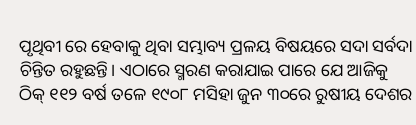ପୃଥିବୀ ରେ ହେବାକୁ ଥିବା ସମ୍ଭାବ୍ୟ ପ୍ରଳୟ ବିଷୟରେ ସଦା ସର୍ବଦା ଚିନ୍ତିତ ରହୁଛନ୍ତି। ଏଠାରେ ସ୍ମରଣ କରାଯାଇ ପାରେ ଯେ ଆଜିକୁ ଠିକ୍ ୧୧୨ ବର୍ଷ ତଳେ ୧୯୦୮ ମସିହା ଜୁନ ୩୦ରେ ରୁଷୀୟ ଦେଶର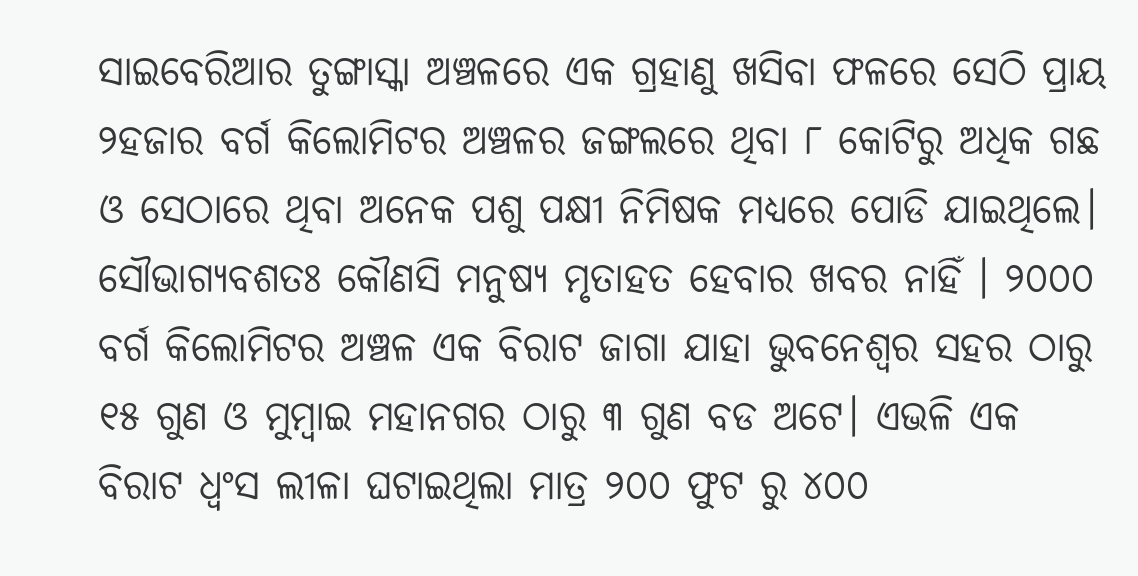ସାଇବେରିଆର ତୁଙ୍ଗାସ୍କା ଅଞ୍ଚଳରେ ଏକ ଗ୍ରହାଣୁ ଖସିବା ଫଳରେ ସେଠି ପ୍ରାୟ ୨ହଜାର ବର୍ଗ କିଲୋମିଟର ଅଞ୍ଚଳର ଜଙ୍ଗଲରେ ଥିବା ୮ କୋଟିରୁ ଅଧିକ ଗଛ ଓ ସେଠାରେ ଥିବା ଅନେକ ପଶୁ ପକ୍ଷୀ ନିମିଷକ ମଧ୍ୟରେ ପୋଡି ଯାଇଥିଲେ। ସୌଭାଗ୍ୟବଶତଃ କୌଣସି ମନୁଷ୍ୟ ମୃତାହତ ହେବାର ଖବର ନାହିଁ । ୨୦୦୦ ବର୍ଗ କିଲୋମିଟର ଅଞ୍ଚଳ ଏକ ବିରାଟ ଜାଗା ଯାହା ଭୁବନେଶ୍ବର ସହର ଠାରୁ ୧୫ ଗୁଣ ଓ ମୁମ୍ବାଇ ମହାନଗର ଠାରୁ ୩ ଗୁଣ ବଡ ଅଟେ। ଏଭଳି ଏକ ବିରାଟ ଧ୍ଵଂସ ଲୀଳା ଘଟାଇଥିଲା ମାତ୍ର ୨୦୦ ଫୁଟ ରୁ ୪୦୦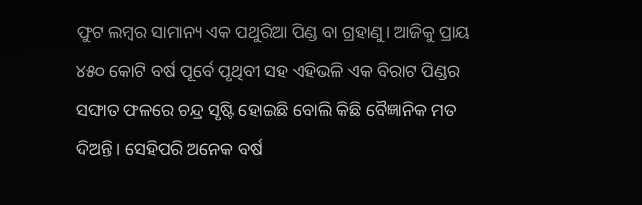ଫୁଟ ଲମ୍ବର ସାମାନ୍ୟ ଏକ ପଥୁରିଆ ପିଣ୍ଡ ବା ଗ୍ରହାଣୁ। ଆଜିକୁ ପ୍ରାୟ ୪୫୦ କୋଟି ବର୍ଷ ପୂର୍ବେ ପୃଥିବୀ ସହ ଏହିଭଳି ଏକ ବିରାଟ ପିଣ୍ଡର ସଙ୍ଘାତ ଫଳରେ ଚନ୍ଦ୍ର ସୃଷ୍ଟି ହୋଇଛି ବୋଲି କିଛି ବୈଜ୍ଞାନିକ ମତ ଦିଅନ୍ତି। ସେହିପରି ଅନେକ ବର୍ଷ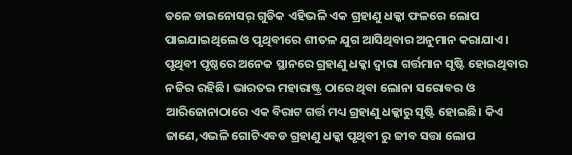ତଳେ ଡାଇନୋସର୍ ଗୁଡିକ ଏହିଭଳି ଏକ ଗ୍ରହାଣୁ ଧକ୍କା ଫଳରେ ଲୋପ ପାଇଯାଇଥିଲେ ଓ ପୃଥିବୀରେ ଶୀତଳ ଯୁଗ ଆସିଥିବାର ଅନୁମାନ କରାଯାଏ । ପୃଥିବୀ ପୃଷ୍ଠରେ ଅନେକ ସ୍ଥାନରେ ଗ୍ରହାଣୁ ଧକ୍କା ଦ୍ବାରା ଗର୍ତ୍ତମାନ ସୃଷ୍ଟି ହୋଇଥିବାର ନଜିର ରହିଛି। ଭାରତର ମହାରାଷ୍ଟ୍ର ଠାରେ ଥିବା ଲୋନା ସରୋବର ଓ ଆରିଜୋନାଠାରେ ଏକ ବିରାଟ ଗର୍ତ୍ତ ମଧ୍ୟ ଗ୍ରହାଣୁ ଧକ୍କାରୁ ସୃଷ୍ଟି ହୋଇଛି। କିଏ ଜାଣେ,ଏଭଳି ଗୋଟିଏବଡ ଗ୍ରହାଣୁ ଧକ୍କା ପୃଥିବୀ ରୁ ଜୀବ ସତ୍ତା ଲୋପ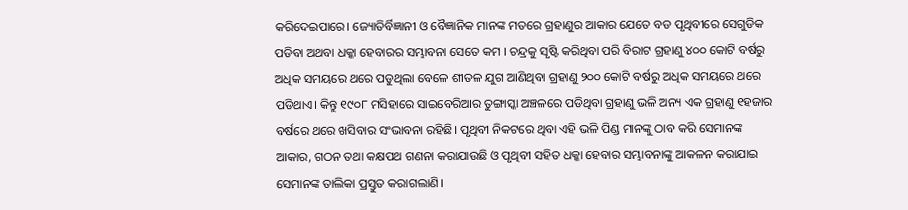କରିଦେଇପାରେ। ଜ୍ୟୋତିର୍ବିଜ୍ଞାନୀ ଓ ବୈଜ୍ଞାନିକ ମାନଙ୍କ ମତରେ ଗ୍ରହାଣୁର ଆକାର ଯେତେ ବଡ ପୃଥିବୀରେ ସେଗୁଡିକ ପଡିବା ଅଥବା ଧକ୍କା ହେବାରର ସମ୍ଭାବନା ସେତେ କମ । ଚନ୍ଦ୍ରକୁ ସୃଷ୍ଟି କରିଥିବା ପରି ବିରାଟ ଗ୍ରହାଣୁ ୪୦୦ କୋଟି ବର୍ଷରୁ ଅଧିକ ସମୟରେ ଥରେ ପଡୁଥିଲା ବେଳେ ଶୀତଳ ଯୁଗ ଆଣିଥିବା ଗ୍ରହାଣୁ ୨୦୦ କୋଟି ବର୍ଷରୁ ଅଧିକ ସମୟରେ ଥରେ ପଡିଥାଏ। କିନ୍ତୁ ୧୯୦୮ ମସିହାରେ ସାଇବେରିଆର ତୁଙ୍ଗାସ୍କା ଅଞ୍ଚଳରେ ପଡିଥିବା ଗ୍ରହାଣୁ ଭଳି ଅନ୍ୟ ଏକ ଗ୍ରହାଣୁ ୧ହଜାର ବର୍ଷରେ ଥରେ ଖସିବାର ସଂଭାବନା ରହିଛି। ପୃଥିବୀ ନିକଟରେ ଥିବା ଏହି ଭଳି ପିଣ୍ଡ ମାନଙ୍କୁ ଠାବ କରି ସେମାନଙ୍କ ଆକାର, ଗଠନ ତଥା କକ୍ଷପଥ ଗଣନା କରାଯାଉଛି ଓ ପୃଥିବୀ ସହିତ ଧକ୍କା ହେବାର ସମ୍ଭାବନାଙ୍କୁ ଆକଳନ କରାଯାଇ ସେମାନଙ୍କ ତାଲିକା ପ୍ରସ୍ତୁତ କରାଗଲାଣି।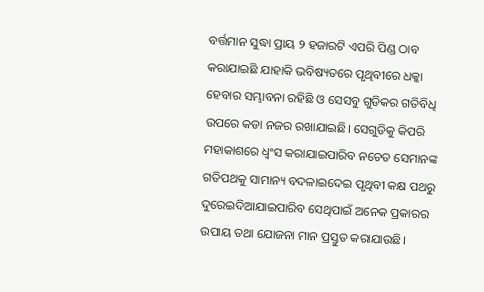ବର୍ତ୍ତମାନ ସୁଦ୍ଧା ପ୍ରାୟ ୨ ହଜାରଟି ଏପରି ପିଣ୍ଡ ଠାବ କରାଯାଇଛି ଯାହାକି ଭବିଷ୍ୟତରେ ପୃଥିବୀରେ ଧକ୍କା ହେବାର ସମ୍ଭାବନା ରହିଛି ଓ ସେସବୁ ଗୁଡିକର ଗତିବିଧି ଉପରେ କଡା ନଜର ରଖାଯାଇଛି। ସେଗୁଡିକୁ କିପରି ମହାକାଶରେ ଧ୍ଵଂସ କରାଯାଇପାରିବ ନଚେତ ସେମାନଙ୍କ ଗତିପଥକୁ ସାମାନ୍ୟ ବଦଳାଇଦେଇ ପୃଥିବୀ କକ୍ଷ ପଥରୁ ଦୁରେଇଦିଆଯାଇପାରିବ ସେଥିପାଇଁ ଅନେକ ପ୍ରକାରର ଉପାୟ ତଥା ଯୋଜନା ମାନ ପ୍ରସ୍ତୁତ କରାଯାଉଛି।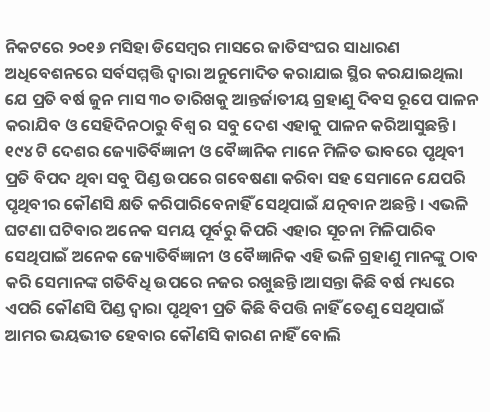ନିକଟରେ ୨୦୧୬ ମସିହା ଡିସେମ୍ବର ମାସରେ ଜାତିସଂଘର ସାଧାରଣ ଅଧିବେଶନରେ ସର୍ବସମ୍ମତ୍ତି ଦ୍ଵାରା ଅନୁମୋଦିତ କରାଯାଇ ସ୍ଥିର କରଯାଇଥିଲା ଯେ ପ୍ରତି ବର୍ଷ ଜୁନ ମାସ ୩୦ ତାରିଖକୁ ଆନ୍ତର୍ଜାତୀୟ ଗ୍ରହାଣୁ ଦିବସ ରୂପେ ପାଳନ କରାଯିବ ଓ ସେହିଦିନଠାରୁ ବିଶ୍ଵ ର ସବୁ ଦେଶ ଏହାକୁ ପାଳନ କରିଆସୁଛନ୍ତି। ୧୯୪ ଟି ଦେଶର ଜ୍ୟୋତିର୍ବିଜ୍ଞାନୀ ଓ ବୈଜ୍ଞାନିକ ମାନେ ମିଳିତ ଭାବରେ ପୃଥିବୀ ପ୍ରତି ବିପଦ ଥିବା ସବୁ ପିଣ୍ଡ ଉପରେ ଗବେଷଣା କରିବା ସହ ସେମାନେ ଯେପରି ପୃଥିବୀର କୌଣସି କ୍ଷତି କରିପାରିବେନାହିଁ ସେଥିପାଇଁ ଯତ୍ନବାନ ଅଛନ୍ତି । ଏଭଳି ଘଟଣା ଘଟିବାର ଅନେକ ସମୟ ପୂର୍ବରୁ କିପରି ଏହାର ସୂଚନା ମିଳିପାରିବ ସେଥିପାଇଁ ଅନେକ ଜ୍ୟୋତିର୍ବିଜ୍ଞାନୀ ଓ ବୈଜ୍ଞାନିକ ଏହି ଭଳି ଗ୍ରହାଣୁ ମାନଙ୍କୁ ଠାବ କରି ସେମାନଙ୍କ ଗତିବିଧି ଉପରେ ନଜର ରଖୁଛନ୍ତି।ଆସନ୍ତା କିଛି ବର୍ଷ ମଧ୍ୟରେ ଏପରି କୌଣସି ପିଣ୍ଡ ଦ୍ଵାରା ପୃଥିବୀ ପ୍ରତି କିଛି ବିପତ୍ତି ନାହିଁ ତେଣୁ ସେଥିପାଇଁ ଆମର ଭୟଭୀତ ହେବାର କୌଣସି କାରଣ ନାହିଁ ବୋଲି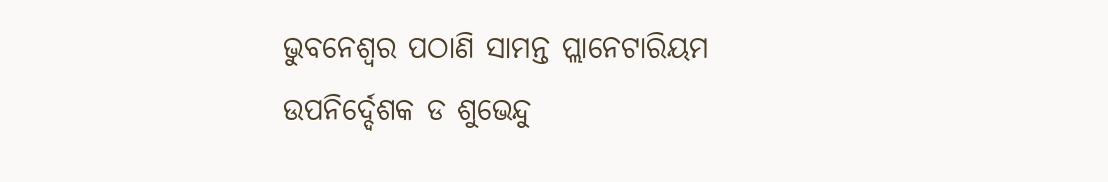ଭୁବନେଶ୍ଵର ପଠାଣି ସାମନ୍ତ ପ୍ଲାନେଟାରିୟମ ଉପନିର୍ଦ୍ଦେଶକ ଡ ଶୁଭେନ୍ଦୁ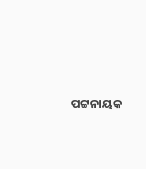ପଟ୍ଟନାୟକ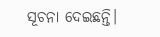ସୂଚନା ଦେଇଛନ୍ତି।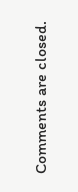Comments are closed.